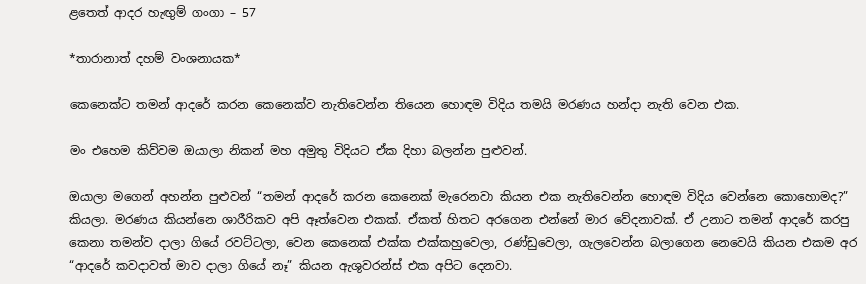ළතෙත් ආදර හැඟුම් ගංගා – 57

*තාරානාත් දහම් වංශනායක*

කෙනෙක්ට තමන් ආදරේ කරන කෙනෙක්ව නැතිවෙන්න තියෙන හොඳම විදිය තමයි මරණය හන්දා නැති වෙන එක.

මං එහෙම කිව්වම ඔයාලා නිකන් මහ අමුතු විදියට ඒක දිහා බලන්න පුළුවන්.

ඔයාලා මගෙන් අහන්න පුළුවන් “තමන් ආදරේ කරන කෙනෙක් මැරෙනවා කියන එක නැතිවෙන්න හොඳම විදිය වෙන්නෙ කොහොමද?” කියලා. මරණය කියන්නෙ ශාරීරිකව අපි ඈත්වෙන එකක්. ඒකත් හිතට අරගෙන එන්නේ මාර වේදනාවක්. ඒ උනාට තමන් ආදරේ කරපු කෙනා තමන්ව දාලා ගියේ රවට්ටලා, වෙන කෙනෙක් එක්ක එක්කහුවෙලා, රණ්ඩුවෙලා, ගැලවෙන්න බලාගෙන නෙවෙයි කියන එකම අර “ආදරේ කවදාවත් මාව දාලා ගියේ නෑ” කියන ඇශුවරන්ස් එක අපිට දෙනවා.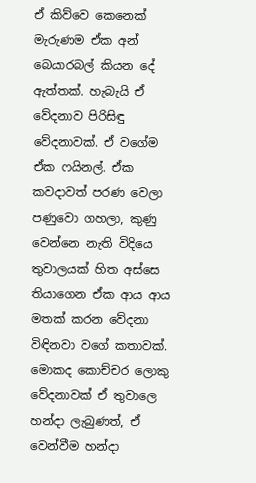ඒ කිව්වෙ කෙනෙක් මැරුණම ඒක අන් බෙයාරබල් කියන දේ ඇත්තක්. හැබැයි ඒ වේදනාව පිරිසිඳු වේදනාවක්. ඒ වගේම ඒක ෆයිනල්. ඒක කවදාවත් පරණ වෙලා පණුවො ගහලා, කුණු වෙන්නෙ නැති විදියෙ තුවාලයක් හිත අස්සෙ තියාගෙන ඒක ආය ආය මතක් කරන වේදනා විඳිනවා වගේ කතාවක්. මොකද කොච්චර ලොකු වේදනාවක් ඒ තුවාලෙ හන්දා ලැබුණත්, ඒ වෙන්වීම හන්දා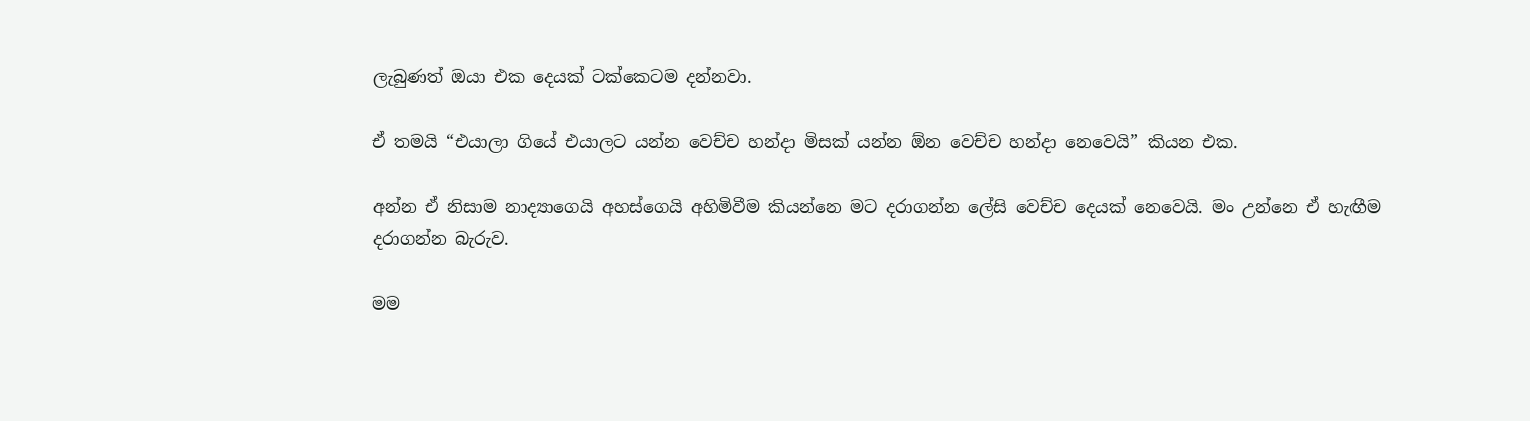ලැබුණත් ඔයා එක දෙයක් ටක්කෙටම දන්නවා.

ඒ තමයි “එයාලා ගියේ එයාලට යන්න වෙච්ච හන්දා මිසක් යන්න ඕන වෙච්ච හන්දා නෙවෙයි” කියන එක.

අන්න ඒ නිසාම නාද්‍යාගෙයි අහස්ගෙයි අහිමිවීම කියන්නෙ මට දරාගන්න ලේසි වෙච්ච දෙයක් නෙවෙයි. මං උන්නෙ ඒ හැඟීම දරාගන්න බැරුව.

මම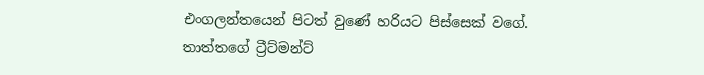එංගලන්තයෙන් පිටත් වුණේ හරියට පිස්සෙක් වගේ. තාත්තගේ ට්‍රීට්මන්ට්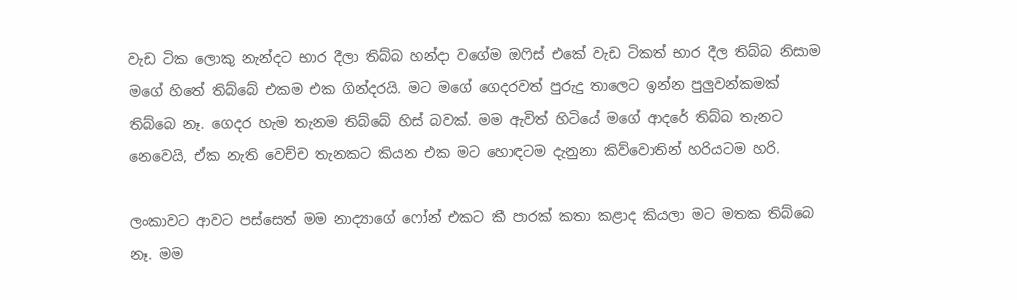වැඩ ටික ලොකු නැන්දට භාර දීලා තිබ්බ හන්දා වගේම ඔෆිස් එකේ වැඩ ටිකත් භාර දීල තිබ්බ නිසාම  මගේ හිතේ තිබ්බේ එකම එක ගින්දරයි. මට මගේ ගෙදරවත් පුරුදු තාලෙට ඉන්න පුලුවන්කමක් තිබ්බෙ නෑ. ගෙදර හැම තැනම තිබ්බේ හිස් බවක්. මම ඇවිත් හිටියේ මගේ ආදරේ තිබ්බ තැනට නෙවෙයි, ඒක නැති වෙච්ච තැනකට කියන එක මට හොඳටම දැනුනා කිව්වොතින් හරියටම හරි.

ලංකාවට ආවට පස්සෙත් මම නාද්‍යාගේ ෆෝන් එකට කී පාරක් කතා කළාද කියලා මට මතක තිබ්බෙ නෑ. මම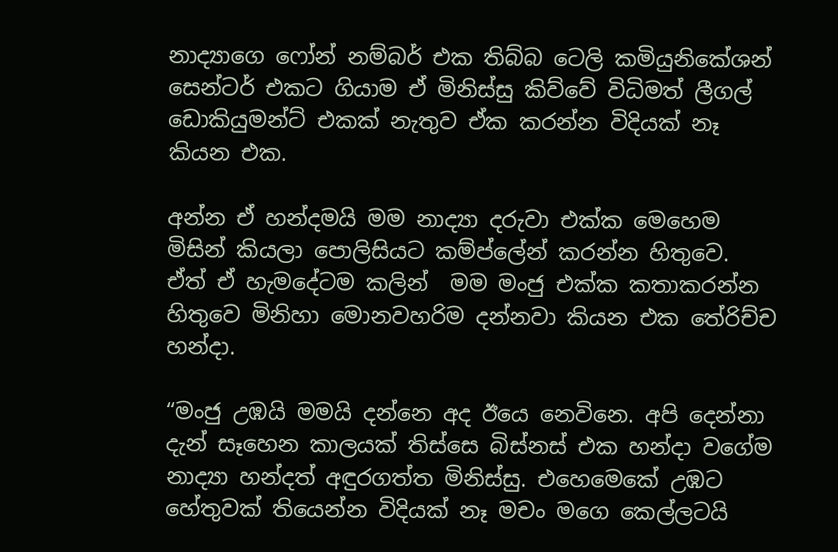නාද්‍යාගෙ ෆෝන් නම්බර් එක තිබ්බ ටෙලි කමියුනිකේශන් සෙන්ටර් එකට ගියාම ඒ මිනිස්සු කිව්වේ විධිමත් ලීගල් ඩොකියුමන්ට් එකක් නැතුව ඒක කරන්න විදියක් නෑ කියන එක.

අන්න ඒ හන්දමයි මම නාද්‍යා දරුවා එක්ක මෙහෙම මිසින් කියලා පොලිසියට කම්ප්ලේන් කරන්න හිතුවෙ.  ඒත් ඒ හැමදේටම කලින්  මම මංජු එක්ක කතාකරන්න හිතුවෙ මිනිහා මොනවහරිම දන්නවා කියන එක තේරිච්ච හන්දා.

“මංජු උඹයි මමයි දන්නෙ අද ඊයෙ නෙවිනෙ. අපි දෙන්නා දැන් සෑහෙන කාලයක් තිස්සෙ බිස්නස් එක හන්දා වගේම නාද්‍යා හන්දත් අඳුරගත්ත මිනිස්සු. එහෙමෙකේ උඹට හේතුවක් තියෙන්න විදියක් නෑ මචං මගෙ කෙල්ලටයි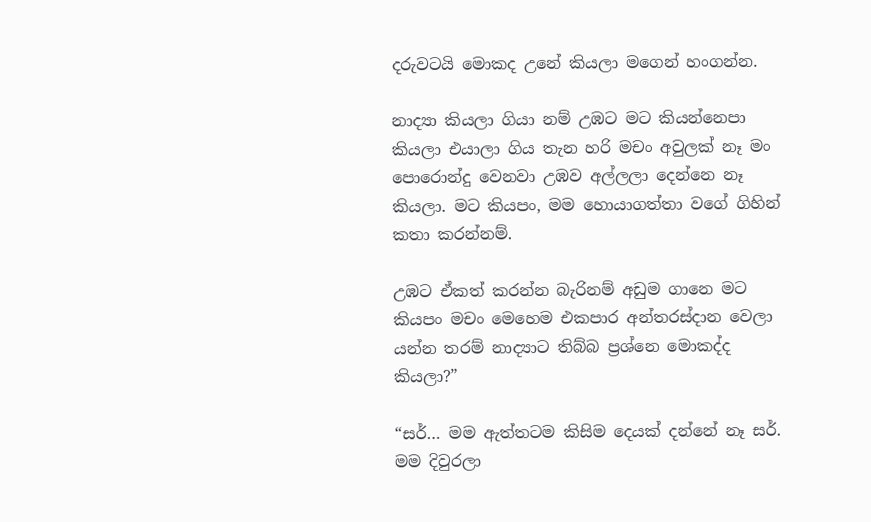දරුවටයි මොකද උනේ කියලා මගෙන් හංගන්න.

නාද්‍යා කියලා ගියා නම් උඹට මට කියන්නෙපා කියලා එයාලා ගිය තැන හරි මචං අවුලක් නෑ මං පොරොන්දු වෙනවා උඹව අල්ලලා දෙන්නෙ නෑ කියලා. මට කියපං, මම හොයාගත්තා වගේ ගිහින් කතා කරන්නම්.

උඹට ඒකත් කරන්න බැරිනම් අඩුම ගානෙ මට කියපං මචං මෙහෙම එකපාර අන්තරස්දාන වෙලා යන්න තරම් නාද්‍යාට තිබ්බ ප්‍රශ්නෙ මොකද්ද කියලා?”

“සර්… මම ඇත්තටම කිසිම දෙයක් දන්නේ නෑ සර්. මම දිවුරලා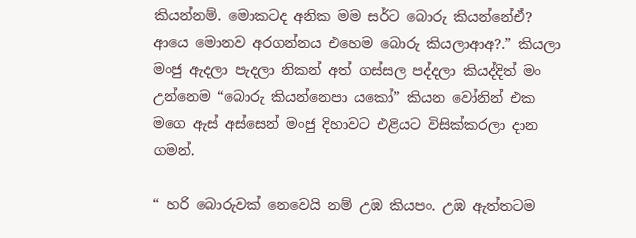කියන්නම්. මොකටද අනික මම සර්ට බොරු කියන්නේඒ? ආයෙ මොනව අරගන්නය එහෙම බොරු කියලාආඅ?.” කියලා මංජු ඇදලා පැදලා නිකන් අත් ගස්සල පද්දලා කියද්දිත් මං උන්නෙම “බොරු කියන්නෙපා යකෝ” කියන වෝනින් එක මගෙ ඇස් අස්සෙන් මංජු දිහාවට එළියට විසික්කරලා දාන ගමන්.

“ හරි බොරුවක් නෙවෙයි නම් උඹ කියපං. උඹ ඇත්තටම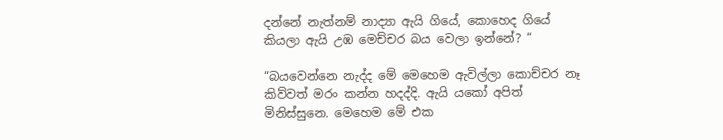දන්නේ නැත්නම් නාද්‍යා ඇයි ගියේ, කොහෙද ගියේ කියලා ඇයි උඹ මෙච්චර බය වෙලා ඉන්නේ? “

“බයවෙන්නෙ නැද්ද මේ මෙහෙම ඇවිල්ලා කොච්චර නෑ කිව්වත් මරං කන්න හදද්දි. ඇයි යකෝ අපිත් මිනිස්සුනෙ. මෙහෙම මේ එක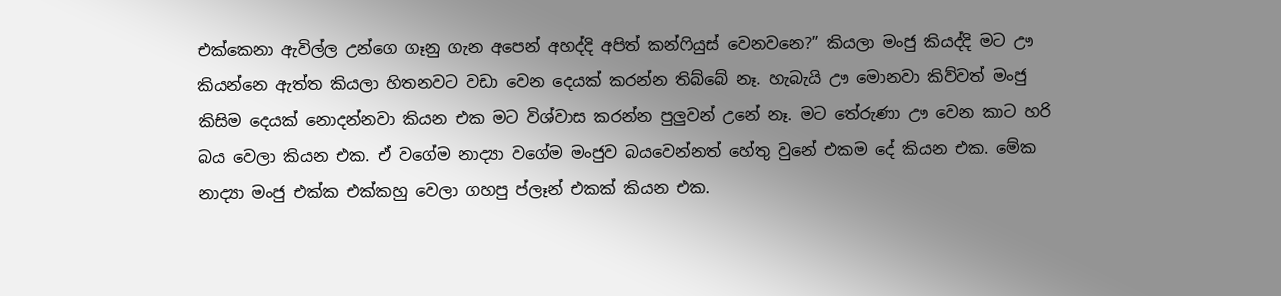එක්කෙනා ඇවිල්ල උන්ගෙ ගෑනු ගැන අපෙන් අහද්දි අපිත් කන්ෆියුස් වෙනවනෙ?” කියලා මංජු කියද්දි මට ඌ කියන්නෙ ඇත්ත කියලා හිතනවට වඩා වෙන දෙයක් කරන්න තිබ්බේ නෑ. හැබැයි ඌ මොනවා කිව්වත් මංජු කිසිම දෙයක් නොදන්නවා කියන එක මට විශ්වාස කරන්න පුලුවන් උනේ නෑ. මට තේරුණා ඌ වෙන කාට හරි බය වෙලා කියන එක. ඒ වගේම නාද්‍යා වගේම මංජුව බයවෙන්නත් හේතු වුනේ එකම දේ කියන එක. මේක නාද්‍යා මංජු එක්ක එක්කහු වෙලා ගහපු ප්ලෑන් එකක් කියන එක.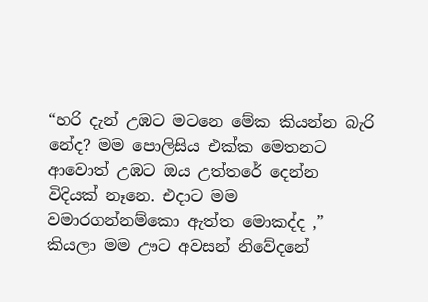“හරි දැන් උඹට මටනෙ මේක කියන්න බැරි නේද? මම පොලිසිය එක්ක මෙතනට ආවොත් උඹට ඔය උත්තරේ දෙන්න විදියක් නෑනෙ. එදාට මම වමාරගන්නම්කො ඇත්ත මොකද්ද ,” කියලා මම ඌට අවසන් නිවේදනේ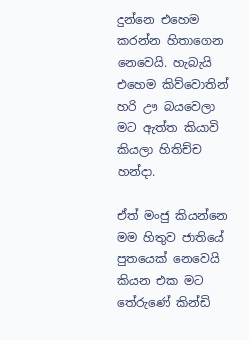දුන්නෙ එහෙම කරන්න හිතාගෙන නෙවෙයි. හැබැයි එහෙම කිව්වොතින් හරි ඌ බයවෙලා මට ඇත්ත කියාවි කියලා හිතිච්ච හන්දා.

ඒත් මංජු කියන්නෙ මම හිතුව ජාතියේ පුතයෙක් නෙවෙයි කියන එක මට තේරුණේ කින්ඩි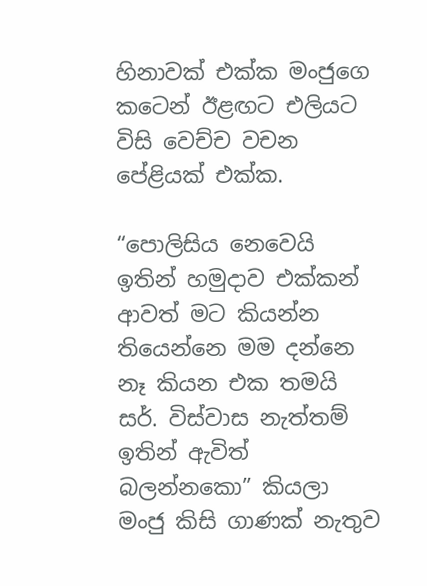හිනාවක් එක්ක මංජුගෙ කටෙන් ඊළඟට එලියට විසි වෙච්ච වචන පේළියක් එක්ක.

“පොලිසිය නෙවෙයි ඉතින් හමුදාව එක්කන් ආවත් මට කියන්න තියෙන්නෙ මම දන්නෙ නෑ කියන එක තමයි සර්. විස්වාස නැත්තම් ඉතින් ඇවිත් බලන්නකො” කියලා මංජු කිසි ගාණක් නැතුව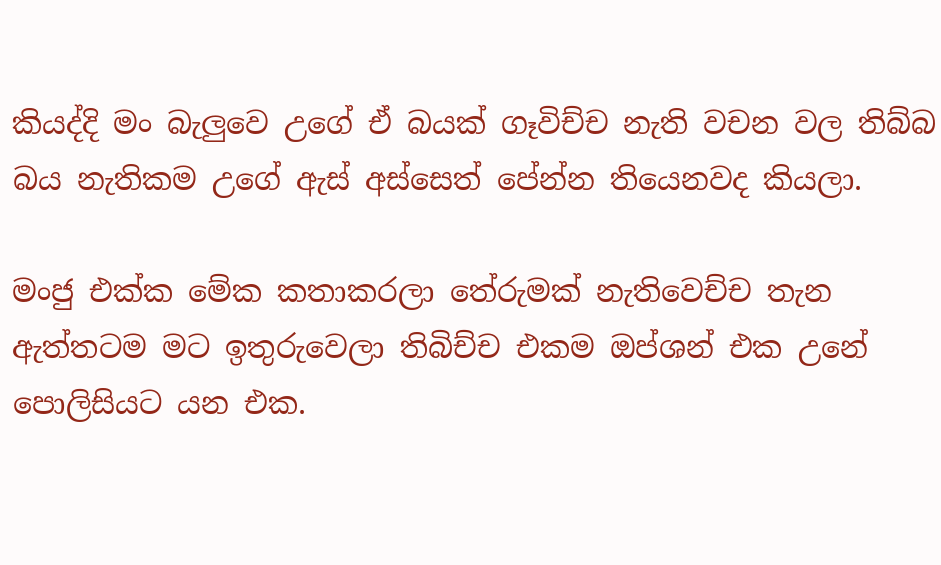කියද්දි මං බැලුවෙ උගේ ඒ බයක් ගෑවිච්ච නැති වචන වල තිබ්බ බය නැතිකම උගේ ඇස් අස්සෙත් පේන්න තියෙනවද කියලා.

මංජු එක්ක මේක කතාකරලා තේරුමක් නැතිවෙච්ච තැන ඇත්තටම මට ඉතුරුවෙලා තිබිච්ච එකම ඔප්ශන් එක උනේ පොලිසියට යන එක.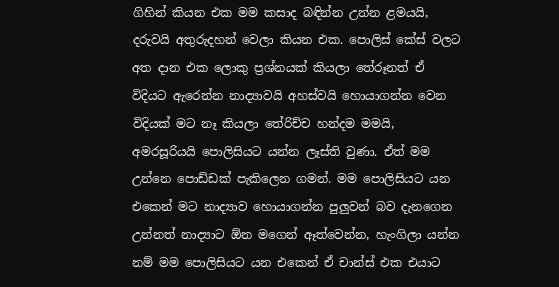ගිහින් කියන එක මම කසාද බඳින්න උන්න ළමයයි, දරුවයි අතුරුදහන් වෙලා කියන එක. පොලිස් කේස් වලට අත දාන එක ලොකු ප්‍රශ්නයක් කියලා තේරූනත් ඒ විදියට ඇරෙන්න නාද්‍යාවයි අහස්වයි හොයාගන්න වෙන විදියක් මට නෑ කියලා තේරිච්ච හන්දම මමයි, අමරසූරියයි පොලිසියට යන්න ලෑස්ති වුණා. ඒත් මම උන්නෙ පොඩ්ඩක් පැකිලෙන ගමන්. මම පොලිසියට යන එකෙන් මට නාද්‍යාව හොයාගන්න පුලුවන් බව දැනගෙන උන්නත් නාද්‍යාට ඕන මගෙන් ඈත්වෙන්න, හැංගිලා යන්න නම් මම පොලිසියට යන එකෙන් ඒ චාන්ස් එක එයාට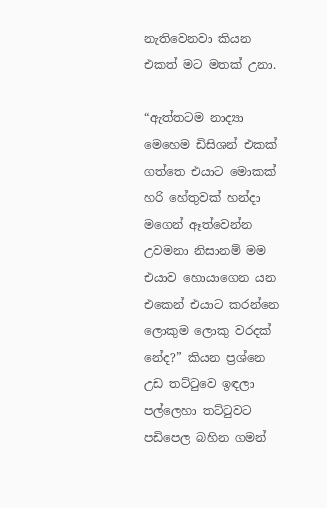නැතිවෙනවා කියන එකත් මට මතක් උනා.

“ඇත්තටම නාද්‍යා මෙහෙම ඩිසිශන් එකක් ගත්තෙ එයාට මොකක් හරි හේතුවක් හන්දා මගෙන් ඈත්වෙන්න උවමනා නිසානම් මම එයාව හොයාගෙන යන එකෙන් එයාට කරන්නෙ ලොකුම ලොකු වරදක් නේද?” කියන ප්‍රශ්නෙ උඩ තට්ටුවෙ ඉඳලා පල්ලෙහා තට්ටුවට පඩිපෙල බහින ගමන්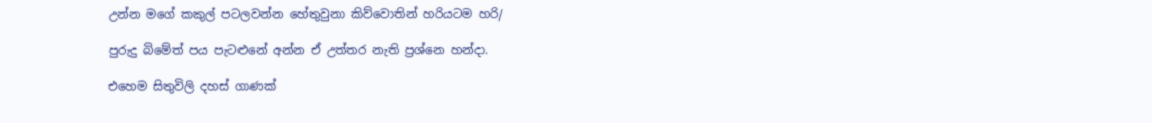උන්න මගේ කකුල් පටලවන්න හේතුවුනා කිව්වොතින් හරියටම හරි/

පුරුදු බිමේත් පය පැටළුනේ අන්න ඒ උත්තර නැති ප්‍රශ්නෙ හන්දා.

එහෙම සිතුවිලි දහස් ගාණක්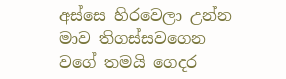අස්සෙ හිරවෙලා උන්න මාව තිගස්සවගෙන වගේ තමයි ගෙදර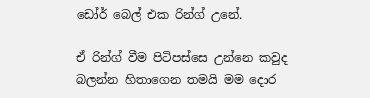ඩෝර් බෙල් එක රින්ග් උනේ.

ඒ රින්ග් වීම පිටිපස්සෙ උන්නෙ කවුද බලන්න හිතාගෙන තමයි මම දොර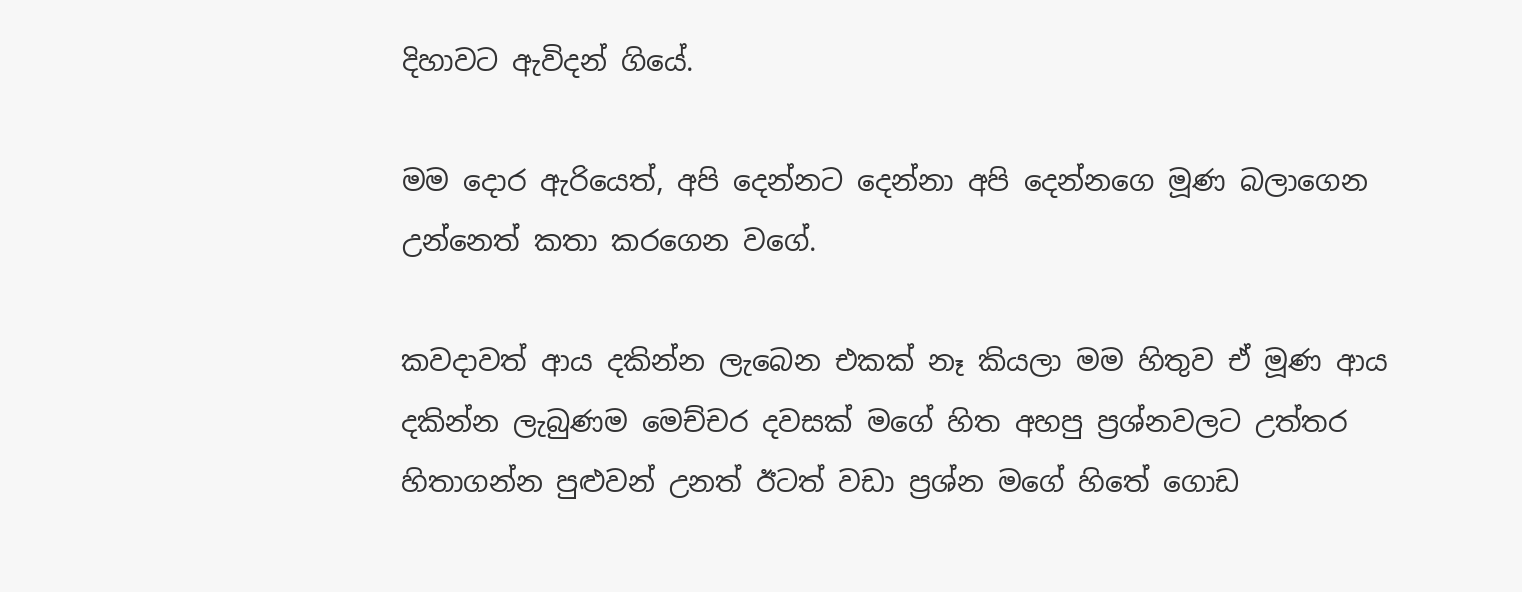දිහාවට ඇවිදන් ගියේ.

මම දොර ඇරියෙත්, අපි දෙන්නට දෙන්නා අපි දෙන්නගෙ මූණ බලාගෙන උන්නෙත් කතා කරගෙන වගේ.

කවදාවත් ආය දකින්න ලැබෙන එකක් නෑ කියලා මම හිතුව ඒ මූණ ආය දකින්න ලැබුණම මෙච්චර දවසක් මගේ හිත අහපු ප්‍රශ්නවලට උත්තර හිතාගන්න පුළුවන් උනත් ඊටත් වඩා ප්‍රශ්න මගේ හිතේ ගොඩ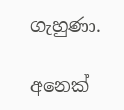ගැහුණා.

අනෙක්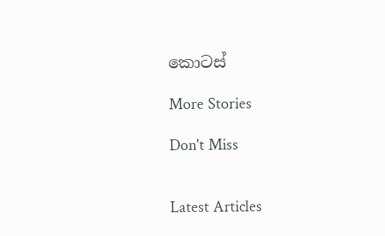කොටස්

More Stories

Don't Miss


Latest Articles